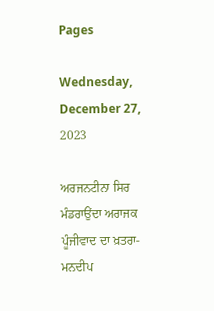Pages

Wednesday, December 27, 2023

ਅਰਜਨਟੀਨਾ ਸਿਰ ਮੰਡਰਾਉਂਦਾ ਅਰਾਜਕ ਪੂੰਜੀਵਾਦ ਦਾ ਖ਼ਤਰਾ- ਮਨਦੀਪ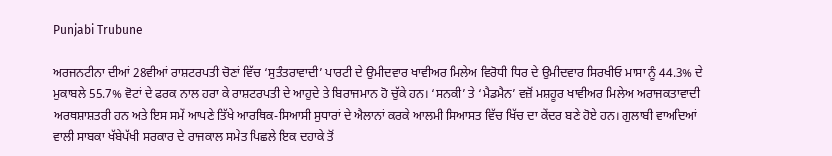Punjabi Trubune

ਅਰਜਨਟੀਨਾ ਦੀਆਂ 28ਵੀਆਂ ਰਾਸ਼ਟਰਪਤੀ ਚੋਣਾਂ ਵਿੱਚ ‘ਸੁਤੰਤਰਾਵਾਦੀ’ ਪਾਰਟੀ ਦੇ ਉਮੀਦਵਾਰ ਖਾਵੀਅਰ ਮਿਲੇਅ ਵਿਰੋਧੀ ਧਿਰ ਦੇ ਉਮੀਦਵਾਰ ਸਿਰਖੀਓ ਮਾਸਾ ਨੂੰ 44.3% ਦੇ ਮੁਕਾਬਲੇ 55.7% ਵੋਟਾਂ ਦੇ ਫਰਕ ਨਾਲ ਹਰਾ ਕੇ ਰਾਸ਼ਟਰਪਤੀ ਦੇ ਆਹੁਦੇ ਤੇ ਬਿਰਾਜਮਾਨ ਹੋ ਚੁੱਕੇ ਹਨ। ‘ਸਨਕੀ’ ਤੇ ‘ਮੈਡਮੈਨ’ ਵਜ਼ੋਂ ਮਸ਼ਹੂਰ ਖਾਵੀਅਰ ਮਿਲੇਅ ਅਰਾਜਕਤਾਵਾਦੀ ਅਰਥਸ਼ਾਸ਼ਤਰੀ ਹਨ ਅਤੇ ਇਸ ਸਮੇਂ ਆਪਣੇ ਤਿੱਖੇ ਆਰਥਿਕ-ਸਿਆਸੀ ਸੁਧਾਰਾਂ ਦੇ ਐਲਾਨਾਂ ਕਰਕੇ ਆਲਮੀ ਸਿਆਸਤ ਵਿੱਚ ਖਿੱਚ ਦਾ ਕੇਂਦਰ ਬਣੇ ਹੋਏ ਹਨ। ਗੁਲਾਬੀ ਵਾਅਦਿਆਂ ਵਾਲੀ ਸਾਬਕਾ ਖੱਬੇਪੱਖੀ ਸਰਕਾਰ ਦੇ ਰਾਜਕਾਲ ਸਮੇਤ ਪਿਛਲੇ ਇਕ ਦਹਾਕੇ ਤੋਂ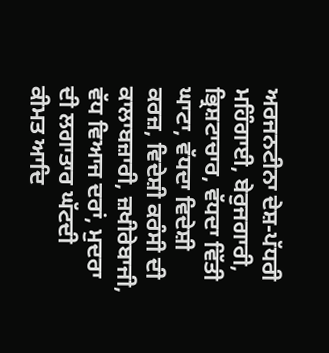ਅਰਜਨਟੀਨਾ ਦੇਸ਼-ਪੱਧਰੀ ਮਹਿੰਗਾਈ, ਬੇਰੁਜਗਾਰੀ, ਭ੍ਰਿਸ਼ਟਾਚਾਰ, ਵੱਧਦਾ ਵਿੱਤੀ ਘਾਟਾ, ਵੱਧਦਾ ਵਿਦੇਸ਼ੀ ਕਰਜ਼, ਵਿਦੇਸ਼ੀ ਕਰੰਸੀ ਦੀ ਕਾਲਾਬਜ਼ਾਰੀ, ਜ਼ਖੀਰੇਬਾਜੀ, ਵੱਧ ਵਿਆਜ ਦਰਾਂ, ਮੁਦਰਾ ਦੀ ਲਗਾਤਾਰ ਘੱਟਦੀ ਕੀਮਤ ਆਦਿ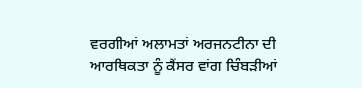ਵਰਗੀਆਂ ਅਲਾਮਤਾਂ ਅਰਜਨਟੀਨਾ ਦੀ ਆਰਥਿਕਤਾ ਨੂੰ ਕੈਂਸਰ ਵਾਂਗ ਚਿੰਬੜੀਆਂ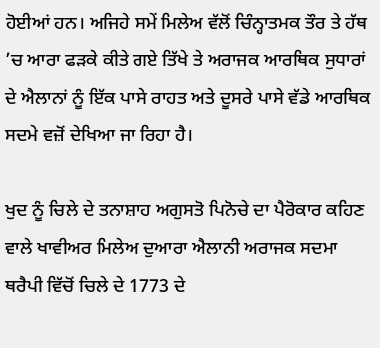ਹੋਈਆਂ ਹਨ। ਅਜਿਹੇ ਸਮੇਂ ਮਿਲੇਅ ਵੱਲੋਂ ਚਿੰਨ੍ਹਾਤਮਕ ਤੌਰ ਤੇ ਹੱਥ ’ਚ ਆਰਾ ਫੜਕੇ ਕੀਤੇ ਗਏ ਤਿੱਖੇ ਤੇ ਅਰਾਜਕ ਆਰਥਿਕ ਸੁਧਾਰਾਂ ਦੇ ਐਲਾਨਾਂ ਨੂੰ ਇੱਕ ਪਾਸੇ ਰਾਹਤ ਅਤੇ ਦੂਸਰੇ ਪਾਸੇ ਵੱਡੇ ਆਰਥਿਕ ਸਦਮੇ ਵਜ਼ੋਂ ਦੇਖਿਆ ਜਾ ਰਿਹਾ ਹੈ।

ਖੁਦ ਨੂੰ ਚਿਲੇ ਦੇ ਤਨਾਸ਼ਾਹ ਅਗੁਸਤੋ ਪਿਨੋਚੇ ਦਾ ਪੈਰੋਕਾਰ ਕਹਿਣ ਵਾਲੇ ਖਾਵੀਅਰ ਮਿਲੇਅ ਦੁਆਰਾ ਐਲਾਨੀ ਅਰਾਜਕ ਸਦਮਾ ਥਰੈਪੀ ਵਿੱਚੋਂ ਚਿਲੇ ਦੇ 1773 ਦੇ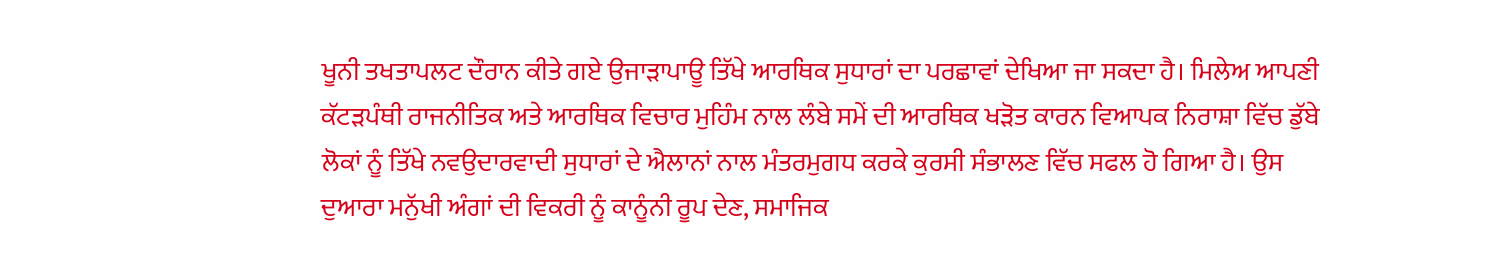ਖੂਨੀ ਤਖਤਾਪਲਟ ਦੌਰਾਨ ਕੀਤੇ ਗਏ ਉਜਾੜਾਪਾਊ ਤਿੱਖੇ ਆਰਥਿਕ ਸੁਧਾਰਾਂ ਦਾ ਪਰਛਾਵਾਂ ਦੇਖਿਆ ਜਾ ਸਕਦਾ ਹੈ। ਮਿਲੇਅ ਆਪਣੀ ਕੱਟੜਪੰਥੀ ਰਾਜਨੀਤਿਕ ਅਤੇ ਆਰਥਿਕ ਵਿਚਾਰ ਮੁਹਿੰਮ ਨਾਲ ਲੰਬੇ ਸਮੇਂ ਦੀ ਆਰਥਿਕ ਖੜੋਤ ਕਾਰਨ ਵਿਆਪਕ ਨਿਰਾਸ਼ਾ ਵਿੱਚ ਡੁੱਬੇ ਲੋਕਾਂ ਨੂੰ ਤਿੱਖੇ ਨਵਉਦਾਰਵਾਦੀ ਸੁਧਾਰਾਂ ਦੇ ਐਲਾਨਾਂ ਨਾਲ ਮੰਤਰਮੁਗਧ ਕਰਕੇ ਕੁਰਸੀ ਸੰਭਾਲਣ ਵਿੱਚ ਸਫਲ ਹੋ ਗਿਆ ਹੈ। ਉਸ ਦੁਆਰਾ ਮਨੁੱਖੀ ਅੰਗਾਂ ਦੀ ਵਿਕਰੀ ਨੂੰ ਕਾਨੂੰਨੀ ਰੂਪ ਦੇਣ, ਸਮਾਜਿਕ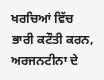ਖਰਚਿਆਂ ਵਿੱਚ ਭਾਰੀ ਕਟੌਤੀ ਕਰਨ, ਅਰਜਨਟੀਨਾ ਦੇ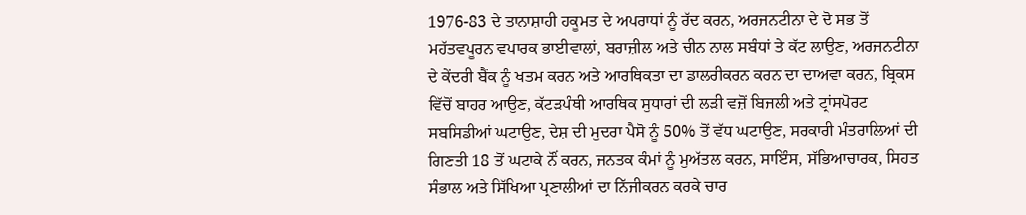1976-83 ਦੇ ਤਾਨਾਸ਼ਾਹੀ ਹਕੂਮਤ ਦੇ ਅਪਰਾਧਾਂ ਨੂੰ ਰੱਦ ਕਰਨ, ਅਰਜਨਟੀਨਾ ਦੇ ਦੋ ਸਭ ਤੋਂ ਮਹੱਤਵਪੂਰਨ ਵਪਾਰਕ ਭਾਈਵਾਲਾਂ, ਬਰਾਜ਼ੀਲ ਅਤੇ ਚੀਨ ਨਾਲ ਸਬੰਧਾਂ ਤੇ ਕੱਟ ਲਾਉਣ, ਅਰਜਨਟੀਨਾ ਦੇ ਕੇਂਦਰੀ ਬੈਂਕ ਨੂੰ ਖਤਮ ਕਰਨ ਅਤੇ ਆਰਥਿਕਤਾ ਦਾ ਡਾਲਰੀਕਰਨ ਕਰਨ ਦਾ ਦਾਅਵਾ ਕਰਨ, ਬ੍ਰਿਕਸ ਵਿੱਚੋਂ ਬਾਹਰ ਆਉਣ, ਕੱਟੜਪੰਥੀ ਆਰਥਿਕ ਸੁਧਾਰਾਂ ਦੀ ਲੜੀ ਵਜ਼ੋਂ ਬਿਜਲੀ ਅਤੇ ਟ੍ਰਾਂਸਪੋਰਟ ਸਬਸਿਡੀਆਂ ਘਟਾਉਣ, ਦੇਸ਼ ਦੀ ਮੁਦਰਾ ਪੈਸੋ ਨੂੰ 50% ਤੋਂ ਵੱਧ ਘਟਾਉਣ, ਸਰਕਾਰੀ ਮੰਤਰਾਲਿਆਂ ਦੀ ਗਿਣਤੀ 18 ਤੋਂ ਘਟਾਕੇ ਨੌਂ ਕਰਨ, ਜਨਤਕ ਕੰਮਾਂ ਨੂੰ ਮੁਅੱਤਲ ਕਰਨ, ਸਾਇੰਸ, ਸੱਭਿਆਚਾਰਕ, ਸਿਹਤ ਸੰਭਾਲ ਅਤੇ ਸਿੱਖਿਆ ਪ੍ਰਣਾਲੀਆਂ ਦਾ ਨਿੱਜੀਕਰਨ ਕਰਕੇ ਚਾਰ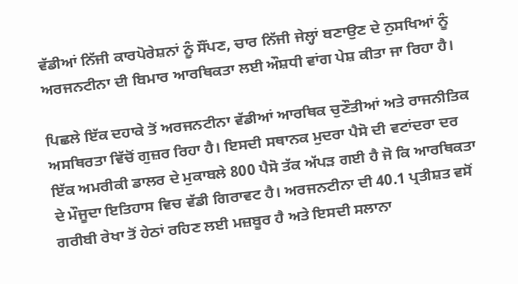ਵੱਡੀਆਂ ਨਿੱਜੀ ਕਾਰਪੋਰੇਸ਼ਨਾਂ ਨੂੰ ਸੌਂਪਣ, ਚਾਰ ਨਿੱਜੀ ਜੇਲ੍ਹਾਂ ਬਣਾਉਣ ਦੇ ਨੁਸਖਿਆਂ ਨੂੰ ਅਰਜਨਟੀਨਾ ਦੀ ਬਿਮਾਰ ਆਰਥਿਕਤਾ ਲਈ ਔਸ਼ਧੀ ਵਾਂਗ ਪੇਸ਼ ਕੀਤਾ ਜਾ ਰਿਹਾ ਹੈ।

ਪਿਛਲੇ ਇੱਕ ਦਹਾਕੇ ਤੋਂ ਅਰਜਨਟੀਨਾ ਵੱਡੀਆਂ ਆਰਥਿਕ ਚੁਣੌਤੀਆਂ ਅਤੇ ਰਾਜਨੀਤਿਕ ਅਸਥਿਰਤਾ ਵਿੱਚੋਂ ਗੁਜ਼ਰ ਰਿਹਾ ਹੈ। ਇਸਦੀ ਸਥਾਨਕ ਮੁਦਰਾ ਪੈਸੋ ਦੀ ਵਟਾਂਦਰਾ ਦਰ ਇੱਕ ਅਮਰੀਕੀ ਡਾਲਰ ਦੇ ਮੁਕਾਬਲੇ 800 ਪੈਸੋ ਤੱਕ ਅੱਪੜ ਗਈ ਹੈ ਜੋ ਕਿ ਆਰਥਿਕਤਾ ਦੇ ਮੌਜੂਦਾ ਇਤਿਹਾਸ ਵਿਚ ਵੱਡੀ ਗਿਰਾਵਟ ਹੈ। ਅਰਜਨਟੀਨਾ ਦੀ 40.1 ਪ੍ਰਤੀਸ਼ਤ ਵਸੋਂ ਗਰੀਬੀ ਰੇਖਾ ਤੋਂ ਹੇਠਾਂ ਰਹਿਣ ਲਈ ਮਜ਼ਬੂਰ ਹੈ ਅਤੇ ਇਸਦੀ ਸਲਾਨਾ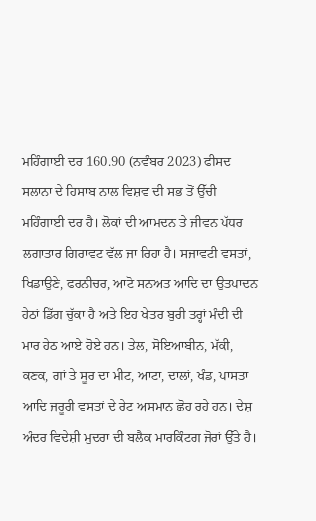ਮਹਿੰਗਾਈ ਦਰ 160.90 (ਨਵੰਬਰ 2023) ਫੀਸਦ ਸਲਾਨਾ ਦੇ ਹਿਸਾਬ ਨਾਲ ਵਿਸ਼ਵ ਦੀ ਸਭ ਤੋਂ ਉੱਚੀ ਮਹਿੰਗਾਈ ਦਰ ਹੈ। ਲੋਕਾਂ ਦੀ ਆਮਦਨ ਤੇ ਜੀਵਨ ਪੱਧਰ ਲਗਾਤਾਰ ਗਿਰਾਵਟ ਵੱਲ ਜਾ ਰਿਹਾ ਹੈ। ਸਜਾਵਟੀ ਵਸਤਾਂ, ਖਿਡਾਉਣੇ, ਫਰਨੀਚਰ, ਆਟੋ ਸਨਅਤ ਆਦਿ ਦਾ ਉਤਪਾਦਨ ਹੇਠਾਂ ਡਿੱਗ ਚੁੱਕਾ ਹੈ ਅਤੇ ਇਹ ਖੇਤਰ ਬੁਰੀ ਤਰ੍ਹਾਂ ਮੰਦੀ ਦੀ ਮਾਰ ਹੇਠ ਆਏ ਹੋਏ ਹਨ। ਤੇਲ, ਸੋਇਆਬੀਨ, ਮੱਕੀ, ਕਣਕ, ਗਾਂ ਤੇ ਸੂਰ ਦਾ ਮੀਟ, ਆਟਾ, ਦਾਲਾਂ, ਖੰਡ, ਪਾਸਤਾ ਆਦਿ ਜਰੂਰੀ ਵਸਤਾਂ ਦੇ ਰੇਟ ਅਸਮਾਨ ਛੋਹ ਰਹੇ ਹਨ। ਦੇਸ਼ ਅੰਦਰ ਵਿਦੇਸ਼ੀ ਮੁਦਰਾ ਦੀ ਬਲੈਕ ਮਾਰਕਿੰਟਗ ਜੋਰਾਂ ਉੱਤੇ ਹੈ।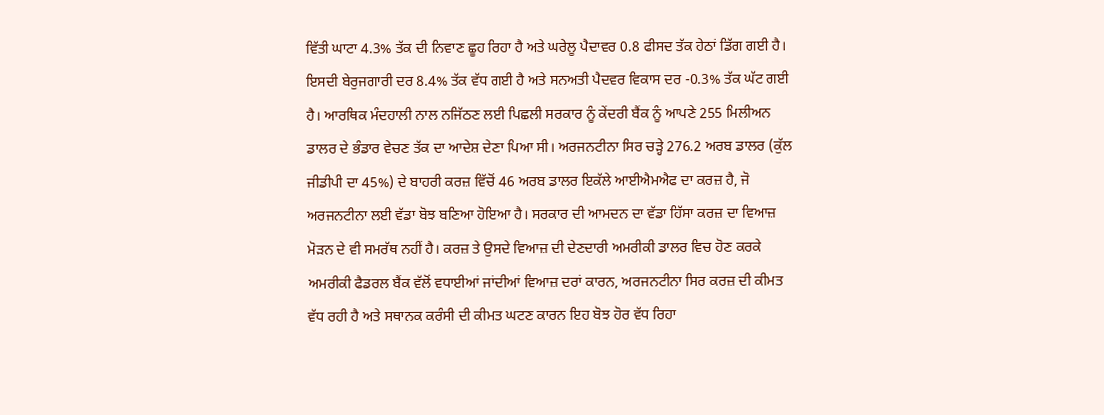ਵਿੱਤੀ ਘਾਟਾ 4.3% ਤੱਕ ਦੀ ਨਿਵਾਣ ਛੂਹ ਰਿਹਾ ਹੈ ਅਤੇ ਘਰੇਲੂ ਪੈਦਾਵਰ 0.8 ਫੀਸਦ ਤੱਕ ਹੇਠਾਂ ਡਿੱਗ ਗਈ ਹੈ। ਇਸਦੀ ਬੇਰੁਜਗਾਰੀ ਦਰ 8.4% ਤੱਕ ਵੱਧ ਗਈ ਹੈ ਅਤੇ ਸਨਅਤੀ ਪੈਦਵਰ ਵਿਕਾਸ ਦਰ -0.3% ਤੱਕ ਘੱਟ ਗਈ ਹੈ। ਆਰਥਿਕ ਮੰਦਹਾਲੀ ਨਾਲ ਨਜਿੱਠਣ ਲਈ ਪਿਛਲੀ ਸਰਕਾਰ ਨੂੰ ਕੇਂਦਰੀ ਬੈਂਕ ਨੂੰ ਆਪਣੇ 255 ਮਿਲੀਅਨ ਡਾਲਰ ਦੇ ਭੰਡਾਰ ਵੇਚਣ ਤੱਕ ਦਾ ਆਦੇਸ਼ ਦੇਣਾ ਪਿਆ ਸੀ। ਅਰਜਨਟੀਨਾ ਸਿਰ ਚੜ੍ਹੇ 276.2 ਅਰਬ ਡਾਲਰ (ਕੁੱਲ ਜੀਡੀਪੀ ਦਾ 45%) ਦੇ ਬਾਹਰੀ ਕਰਜ਼ ਵਿੱਚੋਂ 46 ਅਰਬ ਡਾਲਰ ਇਕੱਲੇ ਆਈਐਮਐਫ ਦਾ ਕਰਜ਼ ਹੈ, ਜੋ ਅਰਜਨਟੀਨਾ ਲਈ ਵੱਡਾ ਬੋਝ ਬਣਿਆ ਹੋਇਆ ਹੈ। ਸਰਕਾਰ ਦੀ ਆਮਦਨ ਦਾ ਵੱਡਾ ਹਿੱਸਾ ਕਰਜ਼ ਦਾ ਵਿਆਜ਼ ਮੋੜਨ ਦੇ ਵੀ ਸਮਰੱਥ ਨਹੀਂ ਹੈ। ਕਰਜ਼ ਤੇ ਉਸਦੇ ਵਿਆਜ਼ ਦੀ ਦੇਣਦਾਰੀ ਅਮਰੀਕੀ ਡਾਲਰ ਵਿਚ ਹੋਣ ਕਰਕੇ ਅਮਰੀਕੀ ਫੈਡਰਲ ਬੈਂਕ ਵੱਲੋਂ ਵਧਾਈਆਂ ਜਾਂਦੀਆਂ ਵਿਆਜ਼ ਦਰਾਂ ਕਾਰਨ, ਅਰਜਨਟੀਨਾ ਸਿਰ ਕਰਜ਼ ਦੀ ਕੀਮਤ ਵੱਧ ਰਹੀ ਹੈ ਅਤੇ ਸਥਾਨਕ ਕਰੰਸੀ ਦੀ ਕੀਮਤ ਘਟਣ ਕਾਰਨ ਇਹ ਬੋਝ ਹੋਰ ਵੱਧ ਰਿਹਾ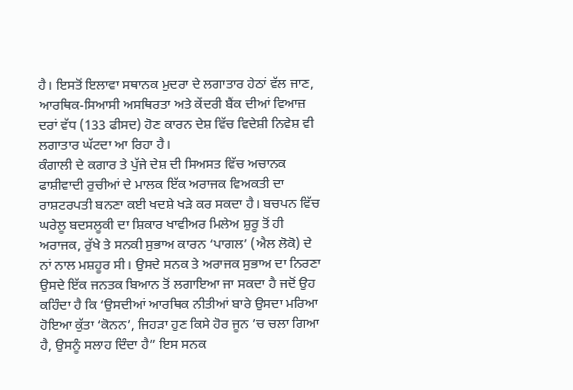ਹੈ। ਇਸਤੋਂ ਇਲਾਵਾ ਸਥਾਨਕ ਮੁਦਰਾ ਦੇ ਲਗਾਤਾਰ ਹੇਠਾਂ ਵੱਲ ਜਾਣ, ਆਰਥਿਕ-ਸਿਆਸੀ ਅਸਥਿਰਤਾ ਅਤੇ ਕੇਂਦਰੀ ਬੈਂਕ ਦੀਆਂ ਵਿਆਜ਼ ਦਰਾਂ ਵੱਧ (133 ਫੀਸਦ) ਹੋਣ ਕਾਰਨ ਦੇਸ਼ ਵਿੱਚ ਵਿਦੇਸ਼ੀ ਨਿਵੇਸ਼ ਵੀ ਲਗਾਤਾਰ ਘੱਟਦਾ ਆ ਰਿਹਾ ਹੈ।
ਕੰਗਾਲੀ ਦੇ ਕਗਾਰ ਤੇ ਪੁੱਜੇ ਦੇਸ਼ ਦੀ ਸਿਅਸਤ ਵਿੱਚ ਅਚਾਨਕ ਫਾਸ਼ੀਵਾਦੀ ਰੁਚੀਆਂ ਦੇ ਮਾਲਕ ਇੱਕ ਅਰਾਜਕ ਵਿਅਕਤੀ ਦਾ ਰਾਸ਼ਟਰਪਤੀ ਬਨਣਾ ਕਈ ਖਦਸ਼ੇ ਖੜੇ ਕਰ ਸਕਦਾ ਹੈ। ਬਚਪਨ ਵਿੱਚ ਘਰੇਲੂ ਬਦਸਲੂਕੀ ਦਾ ਸ਼ਿਕਾਰ ਖਾਵੀਅਰ ਮਿਲੇਅ ਸ਼ੁਰੂ ਤੋਂ ਹੀ ਅਰਾਜਕ, ਰੁੱਖੇ ਤੇ ਸਨਕੀ ਸੁਭਾਅ ਕਾਰਨ ‘ਪਾਗਲ’ (ਐਲ ਲੋਕੋ) ਦੇ ਨਾਂ ਨਾਲ ਮਸ਼ਹੂਰ ਸੀ। ਉਸਦੇ ਸਨਕ ਤੇ ਅਰਾਜਕ ਸੁਭਾਅ ਦਾ ਨਿਰਣਾ ਉਸਦੇ ਇੱਕ ਜਨਤਕ ਬਿਆਨ ਤੋਂ ਲਗਾਇਆ ਜਾ ਸਕਦਾ ਹੈ ਜਦੋਂ ਉਹ ਕਹਿੰਦਾ ਹੈ ਕਿ ‘ਉਸਦੀਆਂ ਆਰਥਿਕ ਨੀਤੀਆਂ ਬਾਰੇ ਉਸਦਾ ਮਰਿਆ ਹੋਇਆ ਕੁੱਤਾ ‘ਕੋਨਨ’, ਜਿਹੜਾ ਹੁਣ ਕਿਸੇ ਹੋਰ ਜੂਨ ’ਚ ਚਲਾ ਗਿਆ ਹੈ, ਉਸਨੂੰ ਸਲਾਹ ਦਿੰਦਾ ਹੈ” ਇਸ ਸਨਕ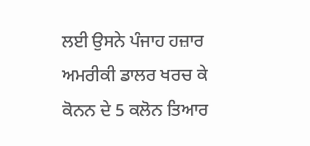ਲਈ ਉਸਨੇ ਪੰਜਾਹ ਹਜ਼ਾਰ ਅਮਰੀਕੀ ਡਾਲਰ ਖਰਚ ਕੇ ਕੋਨਨ ਦੇ 5 ਕਲੋਨ ਤਿਆਰ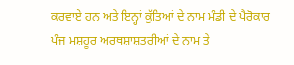ਕਰਵਾਏ ਹਨ ਅਤੇ ਇਨ੍ਹਾਂ ਕੁੱਤਿਆਂ ਦੇ ਨਾਮ ਮੰਡੀ ਦੇ ਪੈਰੋਕਾਰ ਪੰਜ ਮਸ਼ਹੂਰ ਅਰਥਸ਼ਾਸ਼ਤਰੀਆਂ ਦੇ ਨਾਮ ਤੇ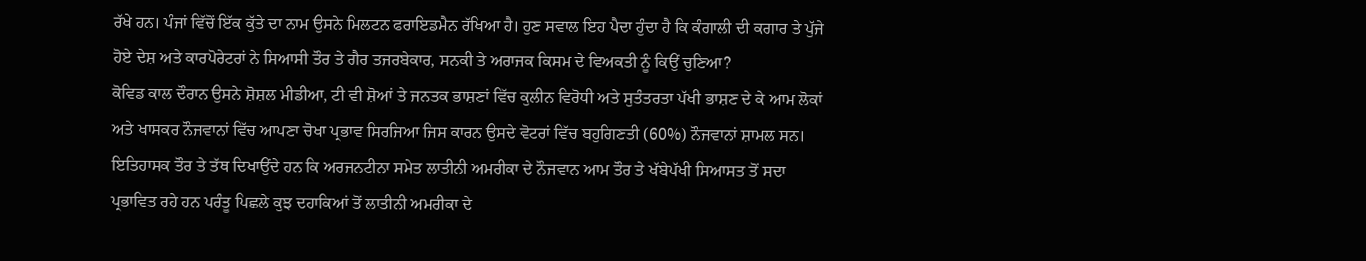ਰੱਖੇ ਹਨ। ਪੰਜਾਂ ਵਿੱਚੋਂ ਇੱਕ ਕੁੱਤੇ ਦਾ ਨਾਮ ਉਸਨੇ ਮਿਲਟਨ ਫਰਾਇਡਮੈਨ ਰੱਖਿਆ ਹੈ। ਹੁਣ ਸਵਾਲ ਇਹ ਪੈਦਾ ਹੁੰਦਾ ਹੈ ਕਿ ਕੰਗਾਲੀ ਦੀ ਕਗਾਰ ਤੇ ਪੁੱਜੇ ਹੋਏ ਦੇਸ਼ ਅਤੇ ਕਾਰਪੋਰੇਟਰਾਂ ਨੇ ਸਿਆਸੀ ਤੌਰ ਤੇ ਗੈਰ ਤਜਰਬੇਕਾਰ, ਸਨਕੀ ਤੇ ਅਰਾਜਕ ਕਿਸਮ ਦੇ ਵਿਅਕਤੀ ਨੂੰ ਕਿਉਂ ਚੁਣਿਆ?
ਕੋਵਿਡ ਕਾਲ ਦੌਰਾਨ ਉਸਨੇ ਸ਼ੋਸ਼ਲ ਮੀਡੀਆ, ਟੀ ਵੀ ਸ਼ੋਆਂ ਤੇ ਜਨਤਕ ਭਾਸ਼ਣਾਂ ਵਿੱਚ ਕੁਲੀਨ ਵਿਰੋਧੀ ਅਤੇ ਸੁਤੰਤਰਤਾ ਪੱਖੀ ਭਾਸ਼ਣ ਦੇ ਕੇ ਆਮ ਲੋਕਾਂ ਅਤੇ ਖਾਸਕਰ ਨੌਜਵਾਨਾਂ ਵਿੱਚ ਆਪਣਾ ਚੋਖਾ ਪ੍ਰਭਾਵ ਸਿਰਜਿਆ ਜਿਸ ਕਾਰਨ ਉਸਦੇ ਵੋਟਰਾਂ ਵਿੱਚ ਬਹੁਗਿਣਤੀ (60%) ਨੌਜਵਾਨਾਂ ਸ਼ਾਮਲ ਸਨ। ਇਤਿਹਾਸਕ ਤੌਰ ਤੇ ਤੱਥ ਦਿਖਾਉਂਦੇ ਹਨ ਕਿ ਅਰਜਨਟੀਨਾ ਸਮੇਤ ਲਾਤੀਨੀ ਅਮਰੀਕਾ ਦੇ ਨੌਜਵਾਨ ਆਮ ਤੌਰ ਤੇ ਖੱਬੇਪੱਖੀ ਸਿਆਸਤ ਤੋਂ ਸਦਾ ਪ੍ਰਭਾਵਿਤ ਰਹੇ ਹਨ ਪਰੰਤੂ ਪਿਛਲੇ ਕੁਝ ਦਹਾਕਿਆਂ ਤੋਂ ਲਾਤੀਨੀ ਅਮਰੀਕਾ ਦੇ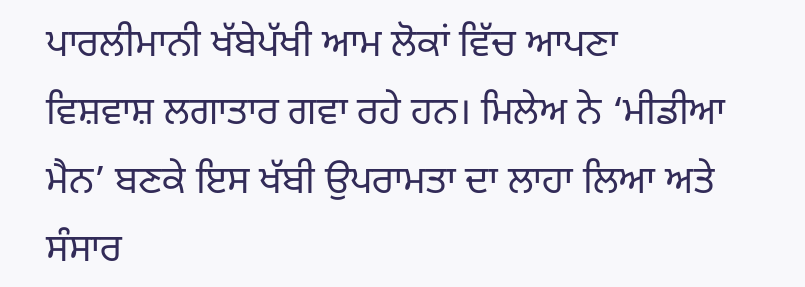ਪਾਰਲੀਮਾਨੀ ਖੱਬੇਪੱਖੀ ਆਮ ਲੋਕਾਂ ਵਿੱਚ ਆਪਣਾ ਵਿਸ਼ਵਾਸ਼ ਲਗਾਤਾਰ ਗਵਾ ਰਹੇ ਹਨ। ਮਿਲੇਅ ਨੇ ‘ਮੀਡੀਆ ਮੈਨ’ ਬਣਕੇ ਇਸ ਖੱਬੀ ਉਪਰਾਮਤਾ ਦਾ ਲਾਹਾ ਲਿਆ ਅਤੇ ਸੰਸਾਰ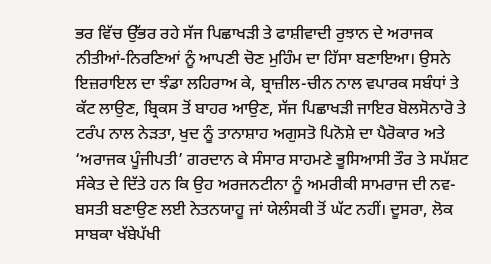ਭਰ ਵਿੱਚ ਉੱਭਰ ਰਹੇ ਸੱਜ ਪਿਛਾਖੜੀ ਤੇ ਫਾਸ਼ੀਵਾਦੀ ਰੁਝਾਨ ਦੇ ਅਰਾਜਕ ਨੀਤੀਆਂ-ਨਿਰਣਿਆਂ ਨੂੰ ਆਪਣੀ ਚੋਣ ਮੁਹਿੰਮ ਦਾ ਹਿੱਸਾ ਬਣਾਇਆ। ਉਸਨੇ ਇਜ਼ਰਾਇਲ ਦਾ ਝੰਡਾ ਲਹਿਰਾਅ ਕੇ, ਬ੍ਰਾਜ਼ੀਲ-ਚੀਨ ਨਾਲ ਵਪਾਰਕ ਸਬੰਧਾਂ ਤੇ ਕੱਟ ਲਾਉਣ, ਬ੍ਰਿਕਸ ਤੋਂ ਬਾਹਰ ਆਉਣ, ਸੱਜ ਪਿਛਾਖੜੀ ਜਾਇਰ ਬੋਲਸੋਨਾਰੋ ਤੇ ਟਰੰਪ ਨਾਲ ਨੇੜਤਾ, ਖੁਦ ਨੂੰ ਤਾਨਾਸ਼ਾਹ ਅਗੁਸਤੋ ਪਿਨੋਸ਼ੇ ਦਾ ਪੈਰੋਕਾਰ ਅਤੇ ‘ਅਰਾਜਕ ਪੂੰਜੀਪਤੀ’ ਗਰਦਾਨ ਕੇ ਸੰਸਾਰ ਸਾਹਮਣੇ ਭੂਸਿਆਸੀ ਤੌਰ ਤੇ ਸਪੱਸ਼ਟ ਸੰਕੇਤ ਦੇ ਦਿੱਤੇ ਹਨ ਕਿ ਉਹ ਅਰਜਨਟੀਨਾ ਨੂੰ ਅਮਰੀਕੀ ਸਾਮਰਾਜ ਦੀ ਨਵ-ਬਸਤੀ ਬਣਾਉਣ ਲਈ ਨੇਤਨਯਾਹੂ ਜਾਂ ਯੇਲੰਸਕੀ ਤੋਂ ਘੱਟ ਨਹੀਂ। ਦੂਸਰਾ, ਲੋਕ ਸਾਬਕਾ ਖੱਬੇਪੱਖੀ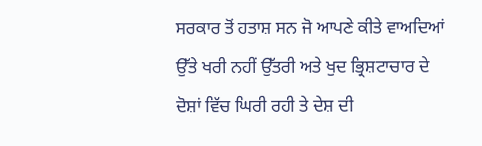ਸਰਕਾਰ ਤੋਂ ਹਤਾਸ਼ ਸਨ ਜੋ ਆਪਣੇ ਕੀਤੇ ਵਾਅਦਿਆਂ ਉੱਤੇ ਖਰੀ ਨਹੀਂ ਉੱਤਰੀ ਅਤੇ ਖੁਦ ਭ੍ਰਿਸ਼ਟਾਚਾਰ ਦੇ ਦੋਸ਼ਾਂ ਵਿੱਚ ਘਿਰੀ ਰਹੀ ਤੇ ਦੇਸ਼ ਦੀ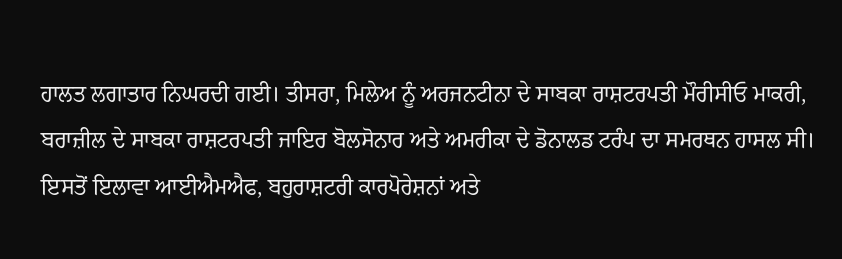ਹਾਲਤ ਲਗਾਤਾਰ ਨਿਘਰਦੀ ਗਈ। ਤੀਸਰਾ, ਮਿਲੇਅ ਨੂੰ ਅਰਜਨਟੀਨਾ ਦੇ ਸਾਬਕਾ ਰਾਸ਼ਟਰਪਤੀ ਮੌਰੀਸੀਓ ਮਾਕਰੀ, ਬਰਾਜ਼ੀਲ ਦੇ ਸਾਬਕਾ ਰਾਸ਼ਟਰਪਤੀ ਜਾਇਰ ਬੋਲਸੋਨਾਰ ਅਤੇ ਅਮਰੀਕਾ ਦੇ ਡੋਨਾਲਡ ਟਰੰਪ ਦਾ ਸਮਰਥਨ ਹਾਸਲ ਸੀ। ਇਸਤੋਂ ਇਲਾਵਾ ਆਈਐਮਐਫ, ਬਹੁਰਾਸ਼ਟਰੀ ਕਾਰਪੋਰੇਸ਼ਨਾਂ ਅਤੇ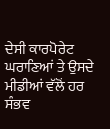ਦੇਸੀ ਕਾਰਪੋਰੇਟ ਘਰਾਣਿਆਂ ਤੇ ਉਸਦੇ ਮੀਡੀਆਂ ਵੱਲੋਂ ਹਰ ਸੰਭਵ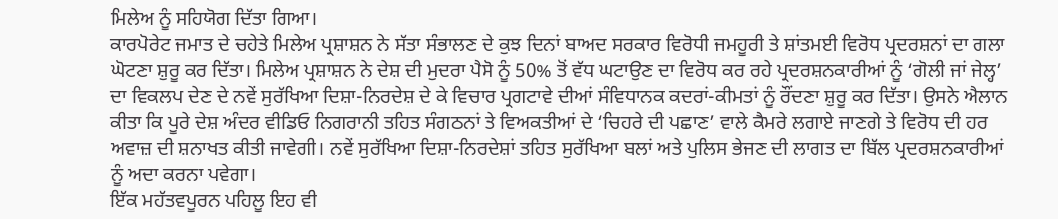ਮਿਲੇਅ ਨੂੰ ਸਹਿਯੋਗ ਦਿੱਤਾ ਗਿਆ।
ਕਾਰਪੋਰੇਟ ਜਮਾਤ ਦੇ ਚਹੇਤੇ ਮਿਲੇਅ ਪ੍ਰਸ਼ਾਸ਼ਨ ਨੇ ਸੱਤਾ ਸੰਭਾਲਣ ਦੇ ਕੁਝ ਦਿਨਾਂ ਬਾਅਦ ਸਰਕਾਰ ਵਿਰੋਧੀ ਜਮਹੂਰੀ ਤੇ ਸ਼ਾਂਤਮਈ ਵਿਰੋਧ ਪ੍ਰਦਰਸ਼ਨਾਂ ਦਾ ਗਲਾ ਘੋਟਣਾ ਸ਼ੁਰੂ ਕਰ ਦਿੱਤਾ। ਮਿਲੇਅ ਪ੍ਰਸ਼ਾਸ਼ਨ ਨੇ ਦੇਸ਼ ਦੀ ਮੁਦਰਾ ਪੈਸੋ ਨੂੰ 50% ਤੋਂ ਵੱਧ ਘਟਾਉਣ ਦਾ ਵਿਰੋਧ ਕਰ ਰਹੇ ਪ੍ਰਦਰਸ਼ਨਕਾਰੀਆਂ ਨੂੰ ‘ਗੋਲੀ ਜਾਂ ਜੇਲ੍ਹ’ ਦਾ ਵਿਕਲਪ ਦੇਣ ਦੇ ਨਵੇਂ ਸੁਰੱਖਿਆ ਦਿਸ਼ਾ-ਨਿਰਦੇਸ਼ ਦੇ ਕੇ ਵਿਚਾਰ ਪ੍ਰਗਟਾਵੇ ਦੀਆਂ ਸੰਵਿਧਾਨਕ ਕਦਰਾਂ-ਕੀਮਤਾਂ ਨੂੰ ਰੌਂਦਣਾ ਸ਼ੁਰੂ ਕਰ ਦਿੱਤਾ। ਉਸਨੇ ਐਲਾਨ ਕੀਤਾ ਕਿ ਪੂਰੇ ਦੇਸ਼ ਅੰਦਰ ਵੀਡਿਓ ਨਿਗਰਾਨੀ ਤਹਿਤ ਸੰਗਠਨਾਂ ਤੇ ਵਿਅਕਤੀਆਂ ਦੇ ‘ਚਿਹਰੇ ਦੀ ਪਛਾਣ’ ਵਾਲੇ ਕੈਮਰੇ ਲਗਾਏ ਜਾਣਗੇ ਤੇ ਵਿਰੋਧ ਦੀ ਹਰ ਅਵਾਜ਼ ਦੀ ਸ਼ਨਾਖਤ ਕੀਤੀ ਜਾਵੇਗੀ। ਨਵੇਂ ਸੁਰੱਖਿਆ ਦਿਸ਼ਾ-ਨਿਰਦੇਸ਼ਾਂ ਤਹਿਤ ਸੁਰੱਖਿਆ ਬਲਾਂ ਅਤੇ ਪੁਲਿਸ ਭੇਜਣ ਦੀ ਲਾਗਤ ਦਾ ਬਿੱਲ ਪ੍ਰਦਰਸ਼ਨਕਾਰੀਆਂ ਨੂੰ ਅਦਾ ਕਰਨਾ ਪਵੇਗਾ।
ਇੱਕ ਮਹੱਤਵਪੂਰਨ ਪਹਿਲੂ ਇਹ ਵੀ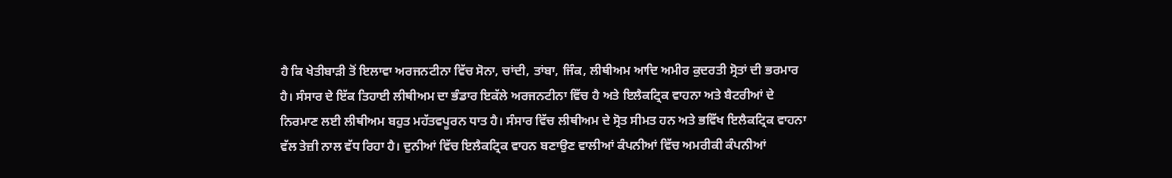ਹੈ ਕਿ ਖੇਤੀਬਾੜੀ ਤੋਂ ਇਲਾਵਾ ਅਰਜਨਟੀਨਾ ਵਿੱਚ ਸੋਨਾ, ਚਾਂਦੀ, ਤਾਂਬਾ, ਜਿੰਕ, ਲੀਥੀਅਮ ਆਦਿ ਅਮੀਰ ਕੁਦਰਤੀ ਸ੍ਰੋਤਾਂ ਦੀ ਭਰਮਾਰ ਹੈ। ਸੰਸਾਰ ਦੇ ਇੱਕ ਤਿਹਾਈ ਲੀਥੀਅਮ ਦਾ ਭੰਡਾਰ ਇਕੱਲੇ ਅਰਜਨਟੀਨਾ ਵਿੱਚ ਹੈ ਅਤੇ ਇਲੈਕਟ੍ਰਿਕ ਵਾਹਨਾ ਅਤੇ ਬੈਟਰੀਆਂ ਦੇ ਨਿਰਮਾਣ ਲਈ ਲੀਥੀਅਮ ਬਹੁਤ ਮਹੱਤਵਪੂਰਨ ਧਾਤ ਹੈ। ਸੰਸਾਰ ਵਿੱਚ ਲੀਥੀਅਮ ਦੇ ਸ੍ਰੋਤ ਸੀਮਤ ਹਨ ਅਤੇ ਭਵਿੱਖ ਇਲੈਕਟ੍ਰਿਕ ਵਾਹਨਾ ਵੱਲ ਤੇਜ਼ੀ ਨਾਲ ਵੱਧ ਰਿਹਾ ਹੈ। ਦੁਨੀਆਂ ਵਿੱਚ ਇਲੈਕਟ੍ਰਿਕ ਵਾਹਨ ਬਣਾਉਣ ਵਾਲੀਆਂ ਕੰਪਨੀਆਂ ਵਿੱਚ ਅਮਰੀਕੀ ਕੰਪਨੀਆਂ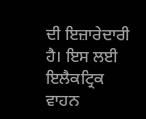ਦੀ ਇਜ਼ਾਰੇਦਾਰੀ ਹੈ। ਇਸ ਲਈ ਇਲੈਕਟ੍ਰਿਕ ਵਾਹਨ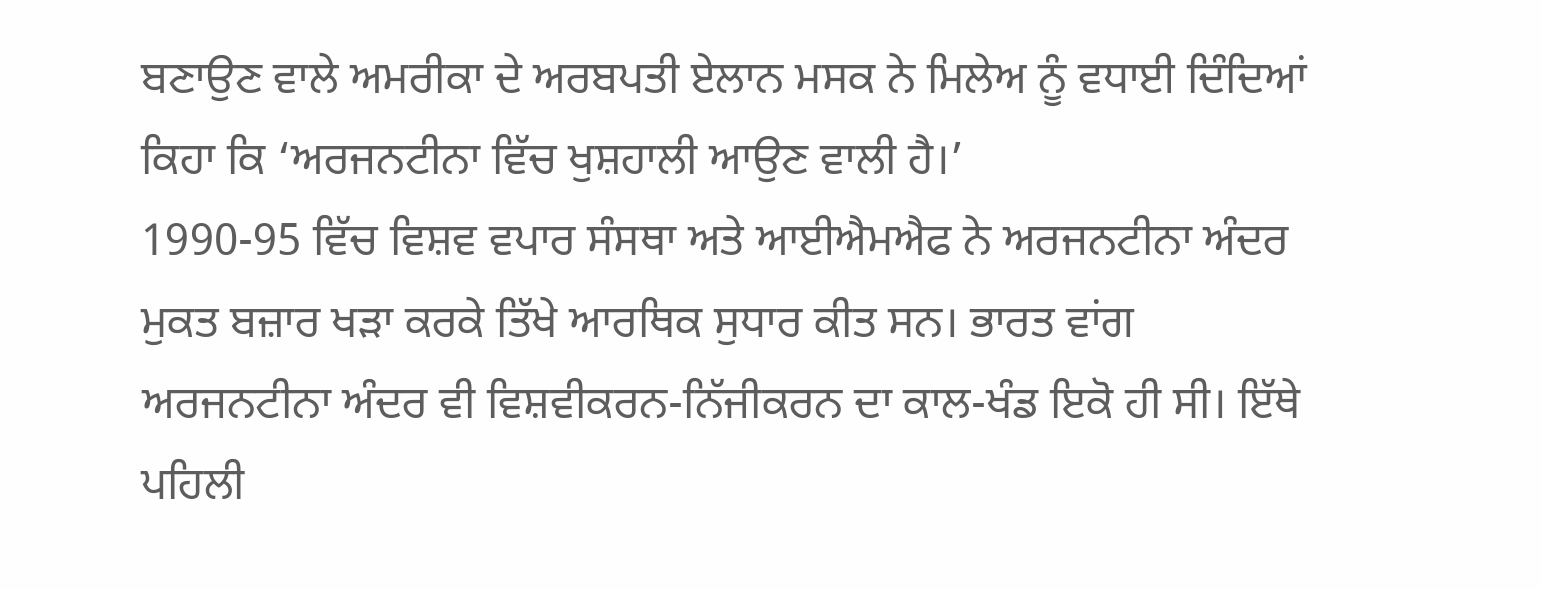ਬਣਾਉਣ ਵਾਲੇ ਅਮਰੀਕਾ ਦੇ ਅਰਬਪਤੀ ਏਲਾਨ ਮਸਕ ਨੇ ਮਿਲੇਅ ਨੂੰ ਵਧਾਈ ਦਿੰਦਿਆਂ ਕਿਹਾ ਕਿ ‘ਅਰਜਨਟੀਨਾ ਵਿੱਚ ਖੁਸ਼ਹਾਲੀ ਆਉਣ ਵਾਲੀ ਹੈ।’
1990-95 ਵਿੱਚ ਵਿਸ਼ਵ ਵਪਾਰ ਸੰਸਥਾ ਅਤੇ ਆਈਐਮਐਫ ਨੇ ਅਰਜਨਟੀਨਾ ਅੰਦਰ ਮੁਕਤ ਬਜ਼ਾਰ ਖੜਾ ਕਰਕੇ ਤਿੱਖੇ ਆਰਥਿਕ ਸੁਧਾਰ ਕੀਤ ਸਨ। ਭਾਰਤ ਵਾਂਗ ਅਰਜਨਟੀਨਾ ਅੰਦਰ ਵੀ ਵਿਸ਼ਵੀਕਰਨ-ਨਿੱਜੀਕਰਨ ਦਾ ਕਾਲ-ਖੰਡ ਇਕੋ ਹੀ ਸੀ। ਇੱਥੇ ਪਹਿਲੀ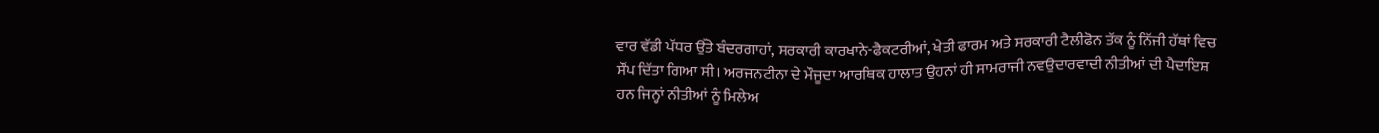ਵਾਰ ਵੱਡੀ ਪੱਧਰ ਉੱਤੇ ਬੰਦਰਗਾਹਾਂ, ਸਰਕਾਰੀ ਕਾਰਖਾਨੇ-ਫੈਕਟਰੀਆਂ, ਖੇਤੀ ਫਾਰਮ ਅਤੇ ਸਰਕਾਰੀ ਟੈਲੀਫੋਨ ਤੱਕ ਨੂੰ ਨਿੱਜੀ ਹੱਥਾਂ ਵਿਚ ਸੌਂਪ ਦਿੱਤਾ ਗਿਆ ਸੀ। ਅਰਜਨਟੀਨਾ ਦੇ ਮੌਜੂਦਾ ਆਰਥਿਕ ਹਾਲਾਤ ਉਹਨਾਂ ਹੀ ਸਾਮਰਾਜੀ ਨਵਉਦਾਰਵਾਦੀ ਨੀਤੀਆਂ ਦੀ ਪੈਦਾਇਸ਼ ਹਨ ਜਿਨ੍ਹਾਂ ਨੀਤੀਆਂ ਨੂੰ ਮਿਲੇਅ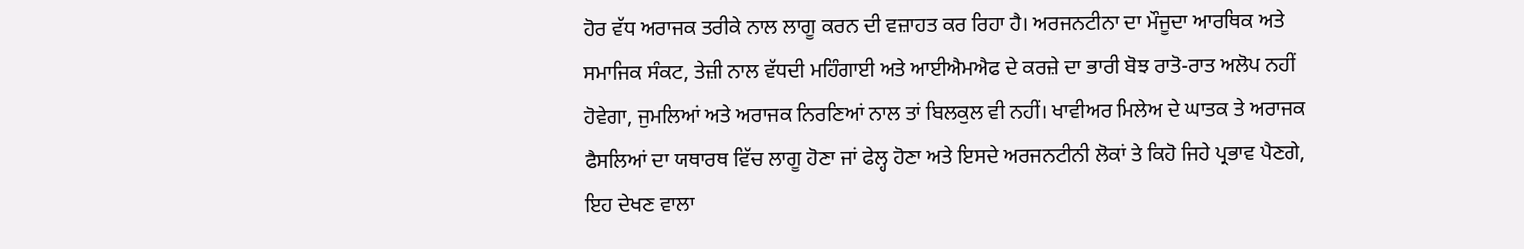ਹੋਰ ਵੱਧ ਅਰਾਜਕ ਤਰੀਕੇ ਨਾਲ ਲਾਗੂ ਕਰਨ ਦੀ ਵਜ਼ਾਹਤ ਕਰ ਰਿਹਾ ਹੈ। ਅਰਜਨਟੀਨਾ ਦਾ ਮੌਜੂਦਾ ਆਰਥਿਕ ਅਤੇ ਸਮਾਜਿਕ ਸੰਕਟ, ਤੇਜ਼ੀ ਨਾਲ ਵੱਧਦੀ ਮਹਿੰਗਾਈ ਅਤੇ ਆਈਐਮਐਫ ਦੇ ਕਰਜ਼ੇ ਦਾ ਭਾਰੀ ਬੋਝ ਰਾਤੋ-ਰਾਤ ਅਲੋਪ ਨਹੀਂ ਹੋਵੇਗਾ, ਜੁਮਲਿਆਂ ਅਤੇ ਅਰਾਜਕ ਨਿਰਣਿਆਂ ਨਾਲ ਤਾਂ ਬਿਲਕੁਲ ਵੀ ਨਹੀਂ। ਖਾਵੀਅਰ ਮਿਲੇਅ ਦੇ ਘਾਤਕ ਤੇ ਅਰਾਜਕ ਫੈਸਲਿਆਂ ਦਾ ਯਥਾਰਥ ਵਿੱਚ ਲਾਗੂ ਹੋਣਾ ਜਾਂ ਫੇਲ੍ਹ ਹੋਣਾ ਅਤੇ ਇਸਦੇ ਅਰਜਨਟੀਨੀ ਲੋਕਾਂ ਤੇ ਕਿਹੋ ਜਿਹੇ ਪ੍ਰਭਾਵ ਪੈਣਗੇ, ਇਹ ਦੇਖਣ ਵਾਲਾ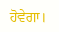ਹੋਵੇਗਾ।